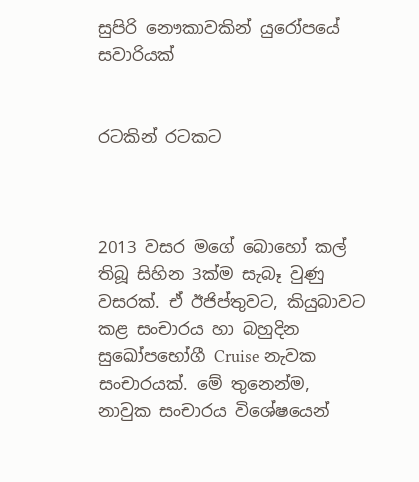සුපිරි නෞකාවකින් යුරෝපයේ සවාරියක්


රටකින් රටකට



2013 වසර මගේ බොහෝ කල් තිබූ සිහින 3ක්ම සැබෑ වුණු වසරක්. ඒ ඊජිප්තුවට, කියුබාවට කළ සංචාරය හා බහුදින සුඛෝපභෝගී Cruise නැවක සංචාරයක්. මේ තුනෙන්ම, නාවුක සංචාරය විශේෂයෙන්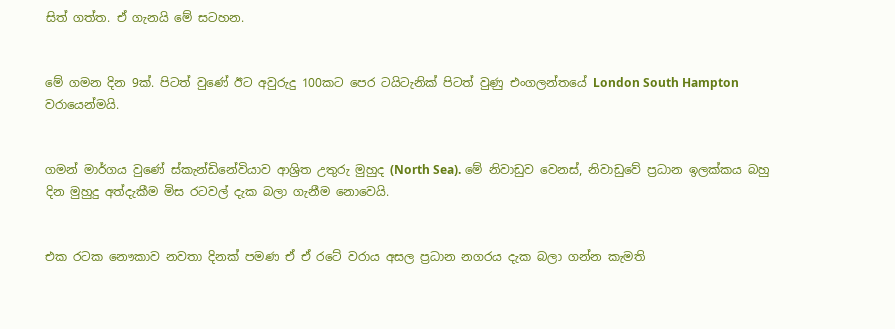සිත් ගත්ත. ඒ ගැනයි මේ සටහන.


මේ ගමන දින 9ක්. පිටත් වුණේ ඊට අවුරුදු 100කට පෙර ටයිටැනික් පිටත් වුණු එංගලන්තයේ London South Hampton වරායෙන්මයි.


ගමන් මාර්ගය වුණේ ස්කැන්ඩිනේවියාව ආශ්‍රිත උතුරු මුහුද (North Sea). මේ නිවාඩුව වෙනස්, නිවාඩුවේ ප්‍රධාන ඉලක්කය බහු දින මුහුදු අත්දැකීම මිස රටවල් දැක බලා ගැනීම නොවෙයි.


එක රටක නෞකාව නවතා දිනක් පමණ ඒ ඒ රටේ වරාය අසල ප්‍රධාන නගරය දැක බලා ගන්න කැමති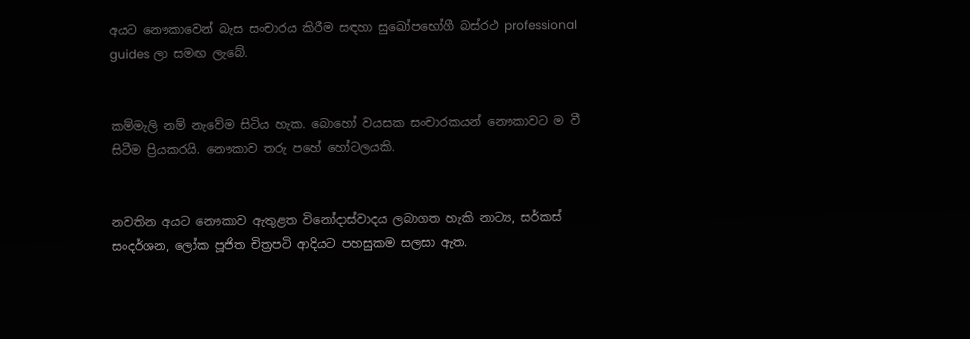අයට නෞකාවෙන් බැස සංචාරය කිරීම සඳහා සුඛෝපභෝගී බස්රථ professional guides ලා සමඟ ලැබේ.


කම්මැලි නම් නැවේම සිටිය හැක. බොහෝ වයසක සංචාරකයන් නෞකාවට ම වී සිටීම ප්‍රියකරයි. නෞකාව තරු පහේ හෝටලයකි.


නවතින අයට නෞකාව ඇතුළත විනෝදාස්වාදය ලබාගත හැකි නාට්‍ය, සර්කස් සංදර්ශන, ලෝක පූජිත චිත්‍රපටි ආදියට පහසුකම සලසා ඇත.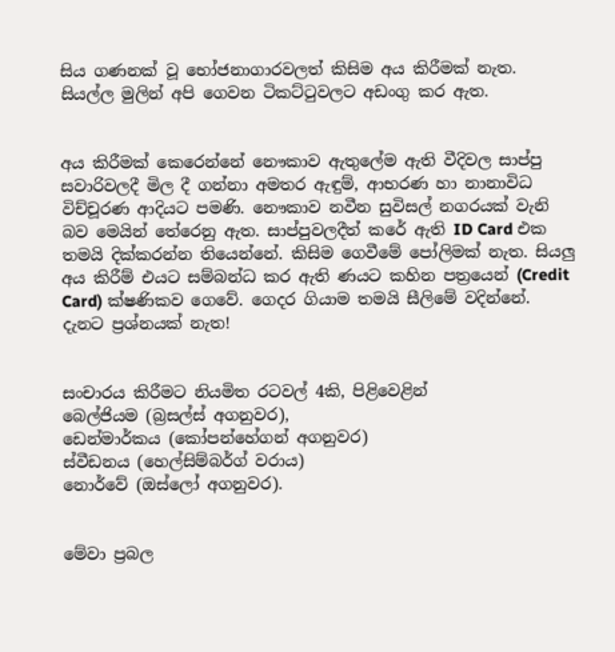සිය ගණනක් වූ භෝජනාගාරවලත් කිසිම අය කිරීමක් නැත. සියල්ල මුලින් අපි ගෙවන ටිකට්ටුවලට අඩංගු කර ඇත.


අය කිරීමක් කෙරෙන්නේ නෞකාව ඇතුලේම ඇති වීදිවල සාප්පු සවාරිවලදී මිල දී ගන්නා අමතර ඇඳුම්, ආභරණ හා නානාවිධ විච්චූරණ ආදියට පමණි. නෞකාව නවීන සුවිසල් නගරයක් වැනි බව මෙයින් තේරෙනු ඇත. සාප්පුවලදීත් කරේ ඇති ID Card එක තමයි දික්කරන්න තියෙන්නේ. කිසිම ගෙවීමේ පෝලිමක් නැත. සියලු අය කිරීම් එයට සම්බන්ධ කර ඇති ණයට කහින පත්‍රයෙන් (Credit Card) ක්ෂණිකව ගෙවේ. ගෙදර ගියාම තමයි සීලිමේ වදින්නේ. දැනට ප්‍රශ්නයක් නැත!


සංචාරය කිරීමට නියමිත රටවල් 4කි, පිළිවෙළින්
බෙල්ජියම (බ්‍රසල්ස් අගනුවර),
ඩෙන්මාර්කය (කෝපන්හේගන් අගනුවර)
ස්වීඩනය (හෙල්සිම්බර්ග් වරාය)
නොර්වේ (ඔස්ලෝ අගනුවර).


මේවා ප්‍රබල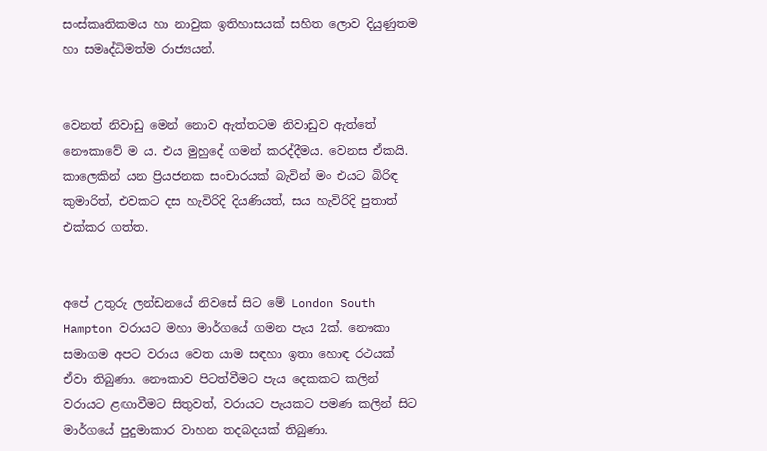සංස්කෘතිකමය හා නාවුක ඉතිහාසයක් සහිත ලොව දියුණුතම හා සමෘද්ධිමත්ම රාජ්‍යයන්.


වෙනත් නිවාඩු මෙන් නොව ඇත්තටම නිවාඩුව ඇත්තේ නෞකාවේ ම ය. එය මුහුදේ ගමන් කරද්දීමය. වෙනස ඒකයි. කාලෙකින් යන ප්‍රියජනක සංචාරයක් බැවින් මං එයට බිරිඳ කුමාරිත්, එවකට දස හැවිරිදි දියණියත්, සය හැවිරිදි පුතාත් එක්කර ගත්ත.


අපේ උතුරු ලන්ඩනයේ නිවසේ සිට මේ London South Hampton වරායට මහා මාර්ගයේ ගමන පැය 2ක්. නෞකා සමාගම අපට වරාය වෙත යාම සඳහා ඉතා හොඳ රථයක් ඒවා තිබුණා. නෞකාව පිටත්වීමට පැය දෙකකට කලින් වරායට ළඟාවීමට සිතුවත්, වරායට පැයකට පමණ කලින් සිට මාර්ගයේ පුදුමාකාර වාහන තදබදයක් තිබුණා.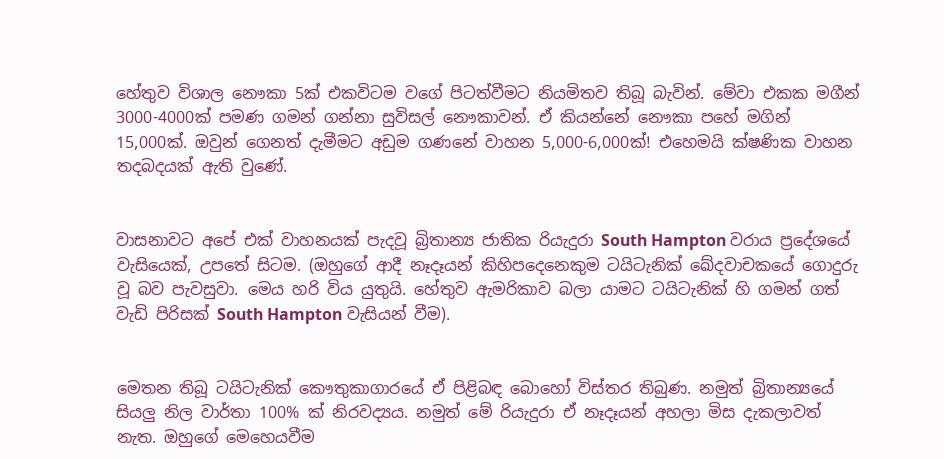හේතුව විශාල නෞකා 5ක් එකවිටම වගේ පිටත්වීමට නියමිතව තිබූ බැවින්. මේවා එකක මගීන් 3000-4000ක් පමණ ගමන් ගන්නා සුවිසල් නෞකාවන්. ඒ කියන්නේ නෞකා පහේ මගින් 15,000ක්. ඔවුන් ගෙනත් දැමීමට අඩුම ගණනේ වාහන 5,000-6,000ක්! එහෙමයි ක්ෂණික වාහන තදබදයක් ඇති වුණේ.


වාසනාවට අපේ එක් වාහනයක් පැදවූ බ්‍රිතාන්‍ය ජාතික රියැදුරා South Hampton වරාය ප්‍රදේශයේ වැසියෙක්, උපතේ සිටම. (ඔහුගේ ආදී නෑදෑයන් කිහිපදෙනෙකුම ටයිටැනික් ඛේදවාචකයේ ගොදුරු වූ බව පැවසුවා. මෙය හරි විය යුතුයි. හේතුව ඇමරිකාව බලා යාමට ටයිටැනික් හි ගමන් ගත් වැඩි පිරිසක් South Hampton වැසියන් වීම).


මෙතන තිබූ ටයිටැනික් කෞතුකාගාරයේ ඒ පිළිබඳ බොහෝ විස්තර තිබුණ. නමුත් බ්‍රිතාන්‍යයේ සියලු නිල වාර්තා 100% ක් නිරවද්‍යය. නමුත් මේ රියැදුරා ඒ නෑදෑයන් අහලා මිස දැකලාවත් නැත. ඔහුගේ මෙහෙයවීම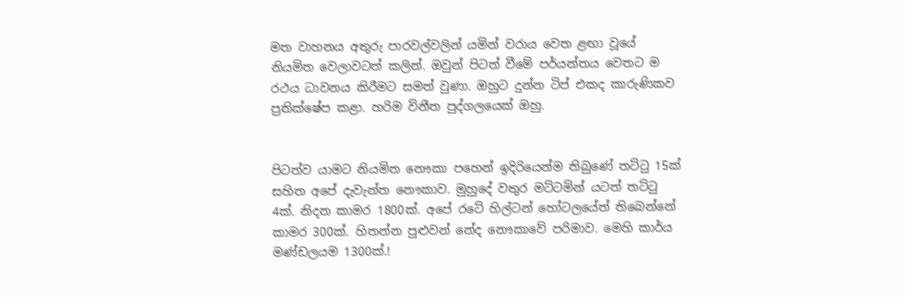මත වාහනය අතුරු පාරවල්වලින් යමින් වරාය වෙත ළඟා වූයේ නියමිත වෙලාවටත් කලින්. ඔවුන් පිටත් වීමේ පර්යන්තය වෙතට ම රථය ධාවනය කිරීමට සමත් වුණා. ඔහුට දුන්න ටිප් එකද කාරුණිකව ප්‍රතික්ෂේප කළා. හරිම විනීත පුද්ගලයෙක් ඔහු.


පිටත්ව යාමට නියමිත නෞකා පහෙන් ඉදිරියෙන්ම තිබුණේ තට්ටු 15ක් සහිත අපේ දැවැන්ත නෞකාව. මුහුදේ වතුර මට්ටමින් යටත් තට්ටු 4ක්. නිදන කාමර 1800ක්. අපේ රටේ හිල්ටන් හෝටලයේත් තිබෙන්නේ කාමර 300ක්. හිතන්න පුළුවන් නේද නෞකාවේ පරිමාව. මෙහි කාර්ය මණ්ඩලයම 1300ක්.!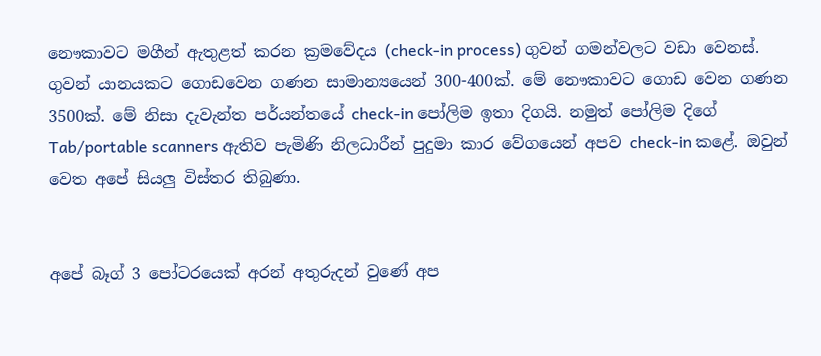නෞකාවට මගීන් ඇතුළත් කරන ක්‍රමවේදය (check-in process) ගුවන් ගමන්වලට වඩා වෙනස්. ගුවන් යානයකට ගොඩවෙන ගණන සාමාන්‍යයෙන් 300-400ක්. මේ නෞකාවට ගොඩ වෙන ගණන 3500ක්. මේ නිසා දැවැන්ත පර්යන්තයේ check-in පෝලිම ඉතා දිගයි. නමුත් පෝලිම දිගේ Tab/portable scanners ඇතිව පැමිණි නිලධාරීන් පුදුමා කාර වේගයෙන් අපව check-in කළේ. ඔවුන් වෙත අපේ සියලු විස්තර තිබුණා.


අපේ බෑග් 3 පෝටරයෙක් අරන් අතුරුදන් වුණේ අප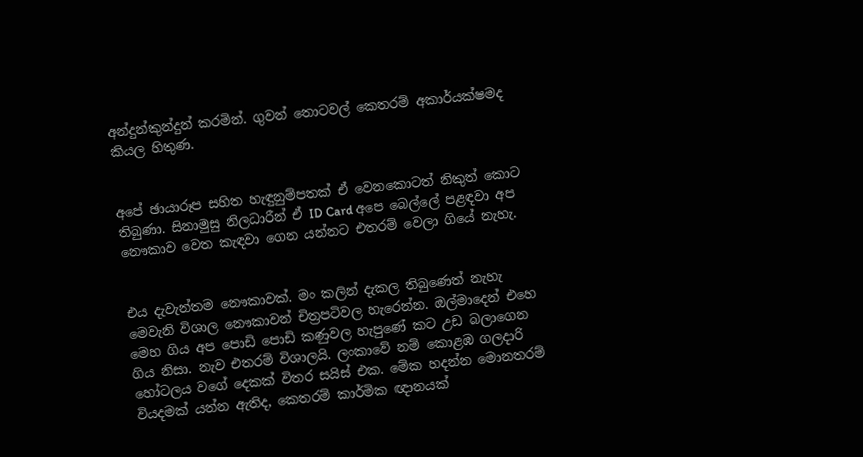අන්දුන්කුන්දුන් කරමින්. ගුවන් තොටවල් කෙතරම් අකාර්යක්ෂමද කියල හිතුණ.


අපේ ඡායාරූප සහිත හැඳුනුම්පතක් ඒ වෙනකොටත් නිකුත් කොට තිබුණා. සිනාමුසු නිලධාරීන් ඒ ID Card අපෙ බෙල්ලේ පළඳවා අප නෞකාව වෙත කැඳවා ගෙන යන්නට එතරම් වෙලා ගියේ නැහැ.


එය දැවැන්තම නෞකාවක්. මං කලින් දැකල තිබුණෙත් නැහැ මෙවැනි විශාල නෞකාවන් චිත්‍රපටිවල හැරෙන්න. ඔල්මාදෙන් එහෙ මෙහ ගිය අප පොඩි පොඩි කණුවල හැපුණේ කට උඩ බලාගෙන ගිය නිසා. නැව එතරම් විශාලයි. ලංකාවේ නම් කොළඹ ගලදාරි හෝටලය වගේ දෙකක් විතර සයිස් එක. මේක හදන්න මොනතරම් වියදමක් යන්න ඇතිද, කෙතරම් කාර්මික ඥානයක්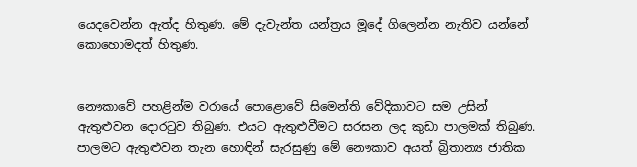යෙදවෙන්න ඇත්ද හිතුණ. මේ දැවැන්ත යන්ත්‍රය මූදේ ගිලෙන්න නැතිව යන්නේ කොහොමදත් හිතුණ.


නෞකාවේ පහළින්ම වරායේ පොළොවේ සිමෙන්ති වේදිකාවට සම උසින් ඇතුළුවන දොරටුව තිබුණ. එයට ඇතුළුවීමට සරසන ලද කුඩා පාලමක් තිබුණ. පාලමට ඇතුළුවන තැන හොඳින් සැරසුණු මේ නෞකාව අයත් බ්‍රිතාන්‍ය ජාතික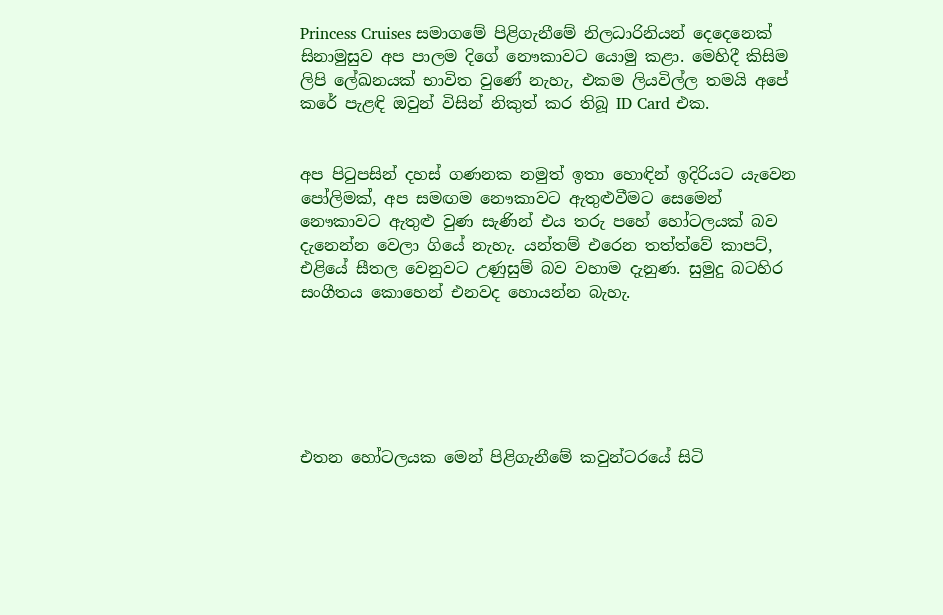Princess Cruises සමාගමේ පිළිගැනීමේ නිලධාරිනියන් දෙදෙනෙක් සිනාමුසුව අප පාලම දිගේ නෞකාවට යොමු කළා. මෙහිදී කිසිම ලිපි ලේඛනයක් භාවිත වුණේ නැහැ, එකම ලියවිල්ල තමයි අපේ කරේ පැළඳි ඔවුන් විසින් නිකුත් කර තිබූ ID Card එක.


අප පිටුපසින් දහස් ගණනක නමුත් ඉතා හොඳින් ඉදිරියට යැවෙන පෝලිමක්, අප සමඟම නෞකාවට ඇතුළුවීමට සෙමෙන් නෞකාවට ඇතුළු වුණ සැණින් එය තරු පහේ හෝටලයක් බව දැනෙන්න වෙලා ගියේ නැහැ. යන්තම් එරෙන තත්ත්වේ කාපට්, එළියේ සීතල වෙනුවට උණුසුම් බව වහාම දැනුණ. සුමුදු බටහිර සංගීතය කොහෙන් එනවද හොයන්න බැහැ.






එතන හෝටලයක මෙන් පිළිගැනීමේ කවුන්ටරයේ සිටි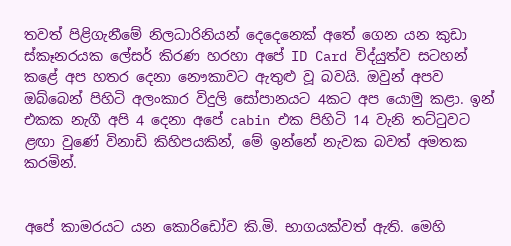තවත් පිළිගැනීමේ නිලධාරිනියන් දෙදෙනෙක් අතේ ගෙන යන කුඩා ස්කෑනරයක ලේසර් කිරණ හරහා අපේ ID Card විද්යුත්ව සටහන් කළේ අප හතර දෙනා නෞකාවට ඇතුළු වූ බවයි. ඔවුන් අපව ඔබ්බෙන් පිහිටි අලංකාර විදුලි සෝපානයට 4කට අප යොමු කළා. ඉන් එකක නැගී අපි 4 දෙනා අපේ cabin එක පිහිටි 14 වැනි තට්ටුවට ළඟා වුණේ විනාඩි කිහිපයකින්, මේ ඉන්නේ නැවක බවත් අමතක කරමින්.


අපේ කාමරයට යන කොරිඩෝව කි.මි. භාගයක්වත් ඇති. මෙහි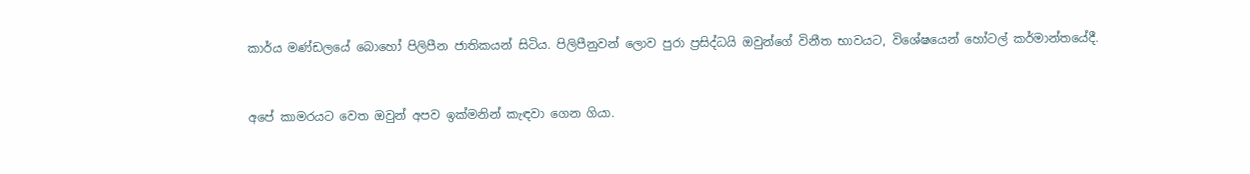කාර්ය මණ්ඩලයේ බොහෝ පිලිපීන ජාතිකයන් සිටිය. පිලිපීනුවන් ලොව පුරා ප්‍රසිද්ධයි ඔවුන්ගේ විනීත භාවයට, විශේෂයෙන් හෝටල් කර්මාන්තයේදී.


අපේ කාමරයට වෙත ඔවුන් අපව ඉක්මනින් කැඳවා ගෙන ගියා.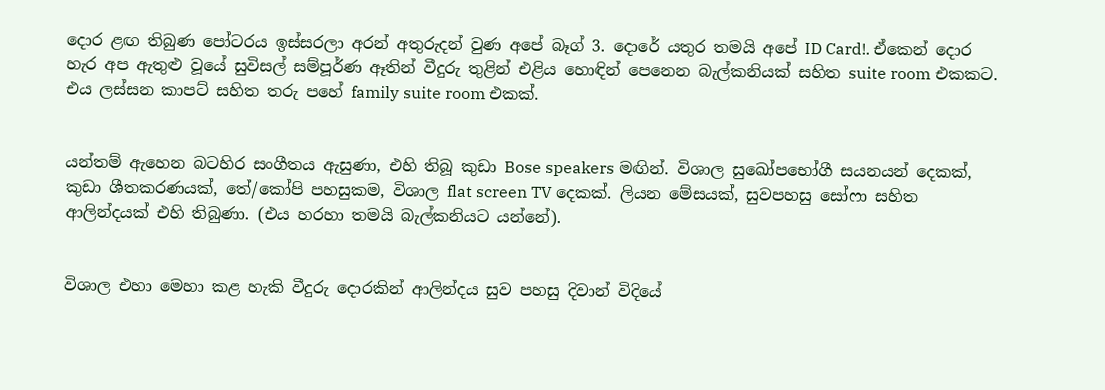දොර ළඟ තිබුණ පෝටරය ඉස්සරලා අරන් අතුරුදන් වුණ අපේ බෑග් 3. දොරේ යතුර තමයි අපේ ID Card!. ඒකෙන් දොර හැර අප ඇතුළු වූයේ සුවිසල් සම්පූර්ණ ඈතින් වීදුරු තුළින් එළිය හොඳින් පෙනෙන බැල්කනියක් සහිත suite room එකකට. එය ලස්සන කාපට් සහිත තරු පහේ family suite room එකක්.


යන්තම් ඇහෙන බටහිර සංගීතය ඇසුණා, එහි තිබූ කුඩා Bose speakers මඟින්. විශාල සුඛෝපභෝගී සයනයන් දෙකක්, කුඩා ශීතකරණයක්, තේ/කෝපි පහසුකම, විශාල flat screen TV දෙකක්. ලියන මේසයක්, සුවපහසු සෝෆා සහිත ආලින්දයක් එහි තිබුණා. (එය හරහා තමයි බැල්කනියට යන්නේ).


විශාල එහා මෙහා කළ හැකි වීදුරු දොරකින් ආලින්දය සුව පහසු දිවාන් විදියේ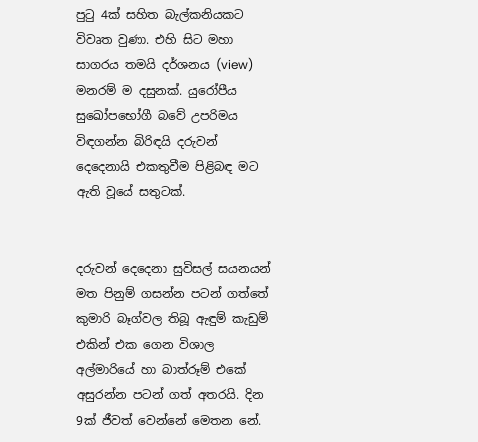පුටු 4ක් සහිත බැල්කනියකට විවෘත වුණා. එහි සිට මහා සාගරය තමයි දර්ශනය (view) මනරම් ම දසුනක්. යුරෝපීය සුඛෝපභෝගී බවේ උපරිමය විඳගන්න බිරිඳයි දරුවන් දෙදෙනායි එකතුවීම පිළිබඳ මට ඇති වූයේ සතුටක්.


දරුවන් දෙදෙනා සුවිසල් සයනයන් මත පිනුම් ගසන්න පටන් ගත්තේ කුමාරි බෑග්වල තිබූ ඇඳුම් කැඩුම් එකින් එක ගෙන විශාල අල්මාරියේ හා බාත්රූම් එකේ අසුරන්න පටන් ගත් අතරයි. දින 9ක් ජීවත් වෙන්නේ මෙතන නේ.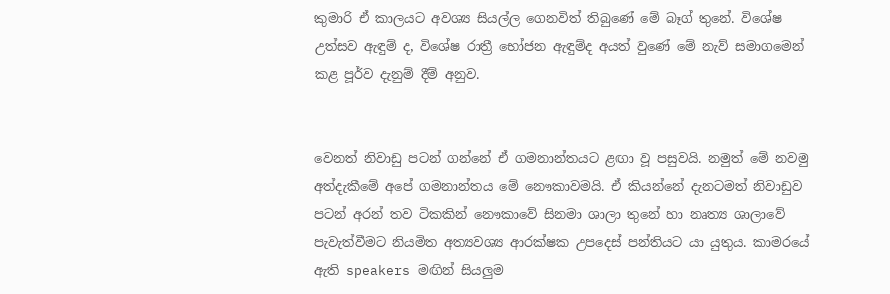කුමාරි ඒ කාලයට අවශ්‍ය සියල්ල ගෙනවිත් තිබුණේ මේ බෑග් තුනේ. විශේෂ උත්සව ඇඳුම් ද, විශේෂ රාත්‍රී භෝජන ඇඳුම්ද අයත් වුණේ මේ නැව් සමාගමෙන් කළ පූර්ව දැනුම් දීම් අනුව.


වෙනත් නිවාඩු පටන් ගන්නේ ඒ ගමනාන්තයට ළඟා වූ පසුවයි. නමුත් මේ නවමු අත්දැකීමේ අපේ ගමනාන්තය මේ නෞකාවමයි. ඒ කියන්නේ දැනටමත් නිවාඩුව පටන් අරන් තව ටිකකින් නෞකාවේ සිනමා ශාලා තුනේ හා නෘත්‍ය ශාලාවේ පැවැත්වීමට නියමිත අත්‍යවශ්‍ය ආරක්ෂක උපදෙස් පන්තියට යා යුතුය. කාමරයේ ඇති speakers මඟින් සියලුම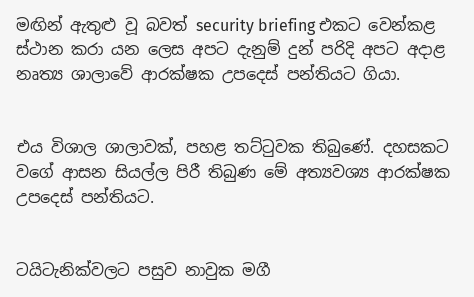මඟින් ඇතුළු වූ බවත් security briefing එකට වෙන්කළ ස්ථාන කරා යන ලෙස අපට දැනුම් දුන් පරිදි අපට අදාළ නෘත්‍ය ශාලාවේ ආරක්ෂක උපදෙස් පන්තියට ගියා.


එය විශාල ශාලාවක්, පහළ තට්ටුවක තිබුණේ. දහසකට වගේ ආසන සියල්ල පිරී තිබුණ මේ අත්‍යවශ්‍ය ආරක්ෂක උපදෙස් පන්තියට.


ටයිටැනික්වලට පසුව නාවුක මගී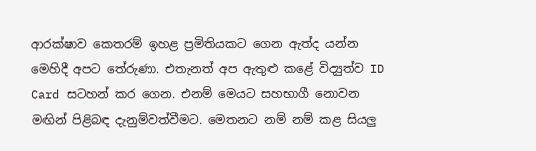ආරක්ෂාව කෙතරම් ඉහළ ප්‍රමිතියකට ගෙන ඇත්ද යන්න මෙහිදී අපට තේරුණා. එතැනත් අප ඇතුළු කළේ විද්‍යුත්ව ID Card සටහන් කර ගෙන. එනම් මෙයට සහභාගී නොවන මඟින් පිළිබඳ දැනුම්වත්වීමට. මෙතනට නම් නම් කළ සියලු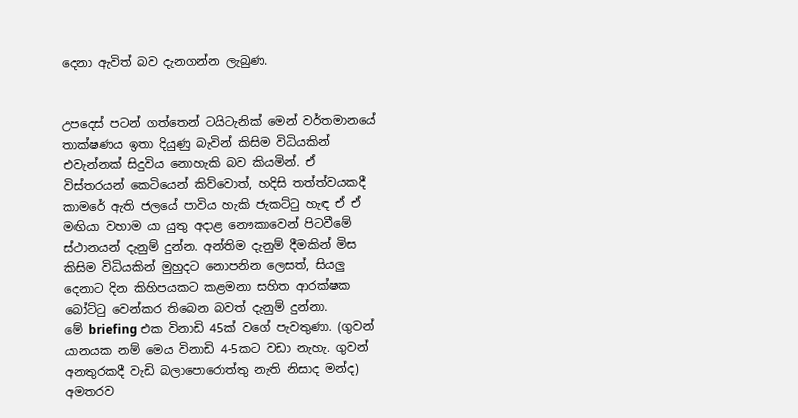දෙනා ඇවිත් බව දැනගන්න ලැබුණ.


උපදෙස් පටන් ගත්තෙන් ටයිටැනික් මෙන් වර්තමානයේ තාක්ෂණය ඉතා දියුණු බැවින් කිසිම විධියකින් එවැන්නක් සිදුවිය නොහැකි බව කියමින්. ඒ විස්තරයන් කෙටියෙන් කිව්වොත්, හදිසි තත්ත්වයකදී කාමරේ ඇති ජලයේ පාවිය හැකි ජැකට්ටු හැඳ ඒ ඒ මඟියා වහාම යා යුතු අදාළ නෞකාවෙන් පිටවීමේ ස්ථානයන් දැනුම් දුන්න. අන්තිම දැනුම් දීමකින් මිස කිසිම විධියකින් මුහුදට නොපනින ලෙසත්, සියලු දෙනාට දින කිහිපයකට කළමනා සහිත ආරක්ෂක බෝට්ටු වෙන්කර තිබෙන බවත් දැනුම් දුන්නා.
මේ briefing එක විනාඩි 45ක් වගේ පැවතුණා. (ගුවන් යානයක නම් මෙය විනාඩි 4-5කට වඩා නැහැ. ගුවන් අනතුරකදී වැඩි බලාපොරොත්තු නැති නිසාද මන්ද) අමතරව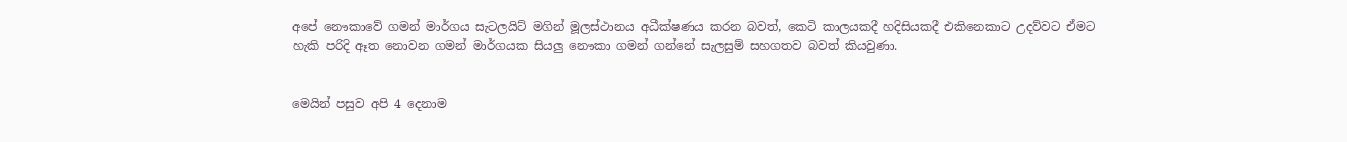අපේ නෞකාවේ ගමන් මාර්ගය සැටලයිට් මගින් මූලස්ථානය අධීක්ෂණය කරන බවත්, කෙටි කාලයකදී හදිසියකදී එකිනෙකාට උදව්වට ඒමට හැකි පරිදි ඈත නොවන ගමන් මාර්ගයක සියලු නෞකා ගමන් ගන්නේ සැලසුම් සහගතව බවත් කියවුණා.


මෙයින් පසුව අපි 4 දෙනාම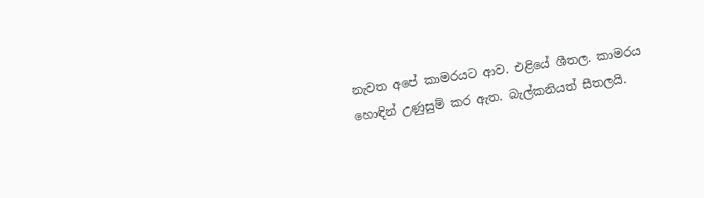නැවත අපේ කාමරයට ආව. එළියේ ශීතල. කාමරය හොඳින් උණුසුම් කර ඇත. බැල්කනියත් සීතලයි.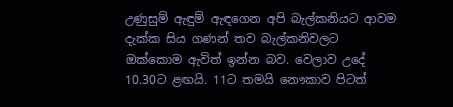උණුසුම් ඇඳුම් ඇඳගෙන අපි බැල්කනියට ආවම දැක්ක සිය ගණන් තව බැල්කනිවලට ඔක්කොම ඇවිත් ඉන්න බව. වෙලාව උදේ 10.30ට ළඟයි. 11ට තමයි නෞකාව පිටත්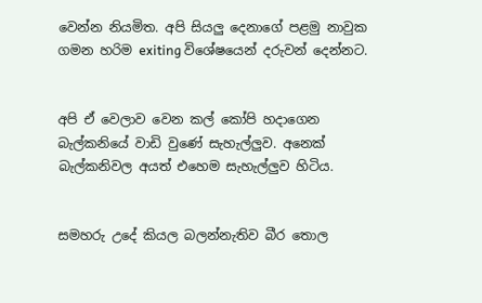වෙන්න නියමිත. අපි සියලු දෙනාගේ පළමු නාවුක ගමන හරිම exiting විශේෂයෙන් දරුවන් දෙන්නට.


අපි ඒ වෙලාව වෙන කල් කෝපි හදාගෙන බැල්කනියේ වාඩි වුණේ සැහැල්ලුව. අනෙක් බැල්කනිවල අයත් එහෙම සැහැල්ලුව හිටිය.


සමහරු උදේ කියල බලන්නැතිව බීර තොල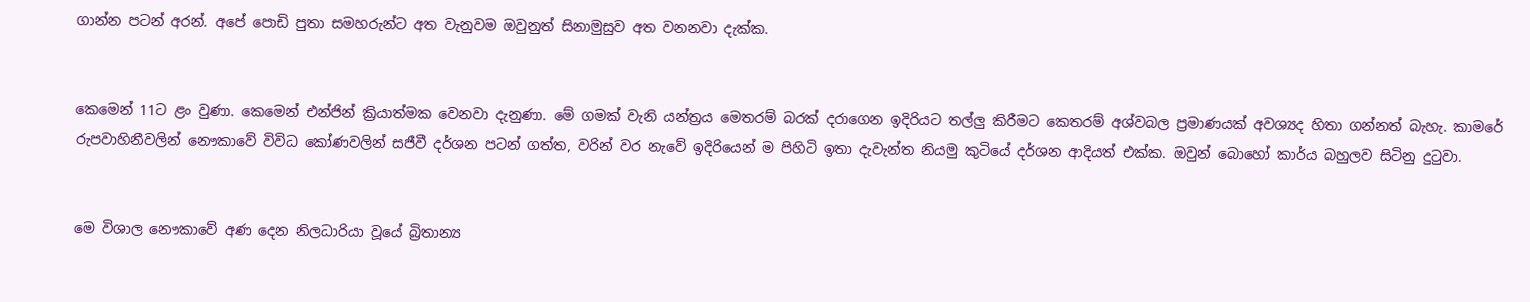ගාන්න පටන් අරන්. අපේ පොඩි පුතා සමහරුන්ට අත වැනුවම ඔවුනුත් සිනාමුසුව අත වනනවා දැක්ක.


කෙමෙන් 11ට ළං වුණා. කෙමෙන් එන්ජින් ක්‍රියාත්මක වෙනවා දැනුණා. මේ ගමක් වැනි යන්ත්‍රය මෙතරම් බරක් දරාගෙන ඉදිරියට තල්ලු කිරීමට කෙතරම් අශ්වබල ප්‍රමාණයක් අවශ්‍යද හිතා ගන්නත් බැහැ. කාමරේ රුපවාහිනීවලින් නෞකාවේ විවිධ කෝණවලින් සජීවී දර්ශන පටන් ගත්ත, වරින් වර නැවේ ඉදිරියෙන් ම පිහිටි ඉතා දැවැන්ත නියමු කුටියේ දර්ශන ආදියත් එක්ක. ඔවුන් බොහෝ කාර්ය බහුලව සිටිනු දුටුවා.


මෙ විශාල නෞකාවේ අණ දෙන නිලධාරියා වූයේ බ්‍රිතාන්‍ය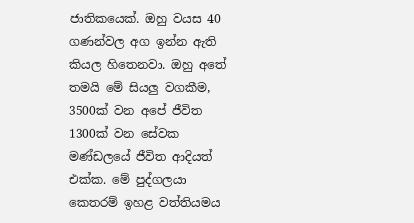ජාතිකයෙක්. ඔහු වයස 40 ගණන්වල අග ඉන්න ඇති කියල හිතෙනවා. ඔහු අතේ තමයි මේ සියලු වගකීම, 3500ක් වන අපේ ජීවිත 1300ක් වන සේවක මණ්ඩලයේ ජීවිත ආදියත් එක්ක. මේ පුද්ගලයා කෙතරම් ඉහළ වත්තියමය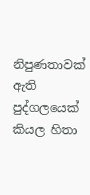නිපුණතාවක් ඇති පුද්ගලයෙක් කියල හිතා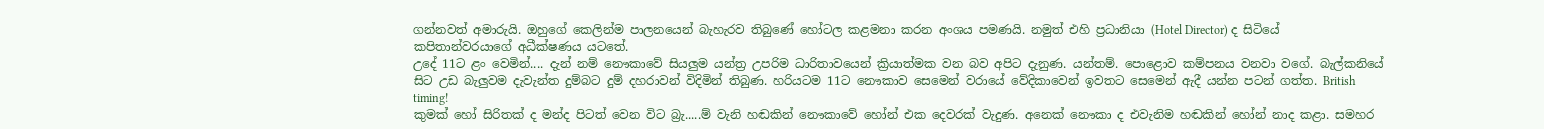ගන්නවත් අමාරුයි. ඔහුගේ කෙලින්ම පාලනයෙන් බැහැරව තිබුණේ හෝටල කළමනා කරන අංශය පමණයි. නමුත් එහි ප්‍රධානියා (Hotel Director) ද සිටියේ කපිතාන්වරයාගේ අධීක්ෂණය යටතේ.
උදේ 11ට ළං වෙමින්.... දැන් නම් නෞකාවේ සියලුම යන්ත්‍ර උපරිම ධාරිතාවයෙන් ක්‍රියාත්මක වන බව අපිට දැනුණ. යන්තම්. පොළොව කම්පනය වනවා වගේ. බැල්කනියේ සිට උඩ බැලුවම දැවැන්ත දුම්බට දුම් දහරාවන් විදිමින් තිබුණ. හරියටම 11ට නෞකාව සෙමෙන් වරායේ වේදිකාවෙන් ඉවතට සෙමෙන් ඇදී යන්න පටන් ගත්ත. British timing!
කුමක් හෝ සිරිතක් ද මන්ද පිටත් වෙන විට බ්‍රැ.....ම් වැනි හඬකින් නෞකාවේ හෝන් එක දෙවරක් වැදුණ. අනෙක් නෞකා ද එවැනිම හඬකින් හෝන් නාද කළා. සමහර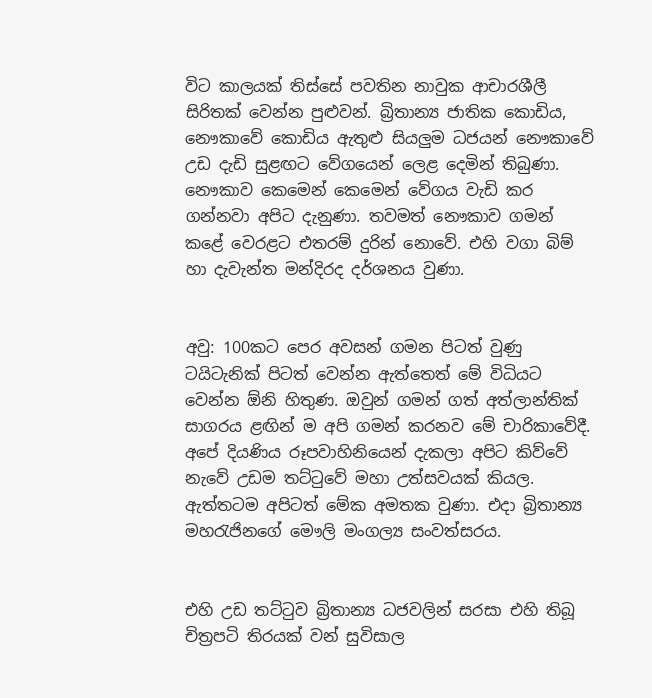විට කාලයක් තිස්සේ පවතින නාවුක ආචාරශීලී සිරිතක් වෙන්න පුළුවන්. බ්‍රිතාන්‍ය ජාතික කොඩිය, නෞකාවේ කොඩිය ඇතුළු සියලුම ධජයන් නෞකාවේ උඩ දැඩි සුළඟට වේගයෙන් ලෙළ දෙමින් තිබුණා. නෞකාව කෙමෙන් කෙමෙන් වේගය වැඩි කර ගන්නවා අපිට දැනුණා. තවමත් නෞකාව ගමන් කළේ වෙරළට එතරම් දුරින් නොවේ. එහි වගා බිම් හා දැවැන්ත මන්දිරද දර්ශනය වුණා.


අවු: 100කට පෙර අවසන් ගමන පිටත් වුණු ටයිටැනික් පිටත් වෙන්න ඇත්තෙත් මේ විධියට වෙන්න ඕනි හිතුණ. ඔවුන් ගමන් ගත් අත්ලාන්තික් සාගරය ළඟින් ම අපි ගමන් කරනව මේ චාරිකාවේදී. අපේ දියණිය රූපවාහිනියෙන් දැකලා අපිට කිව්වේ නැවේ උඩම තට්ටුවේ මහා උත්සවයක් කියල. ඇත්තටම අපිටත් මේක අමතක වුණා. එදා බ්‍රිතාන්‍ය මහරැජිනගේ මෞලි මංගල්‍ය සංවත්සරය.


එහි උඩ තට්ටුව බ්‍රිතාන්‍ය ධජවලින් සරසා එහි තිබූ චිත්‍රපටි තිරයක් වන් සුවිසාල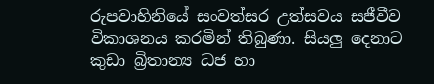රුපවාහිනියේ සංවත්සර උත්සවය සජීවීව විකාශනය කරමින් තිබුණා. සියලු දෙනාට කුඩා බ්‍රිතාන්‍ය ධජ හා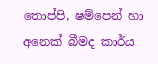තොප්පි, ෂම්පෙන් හා අනෙක් බීමද කාර්ය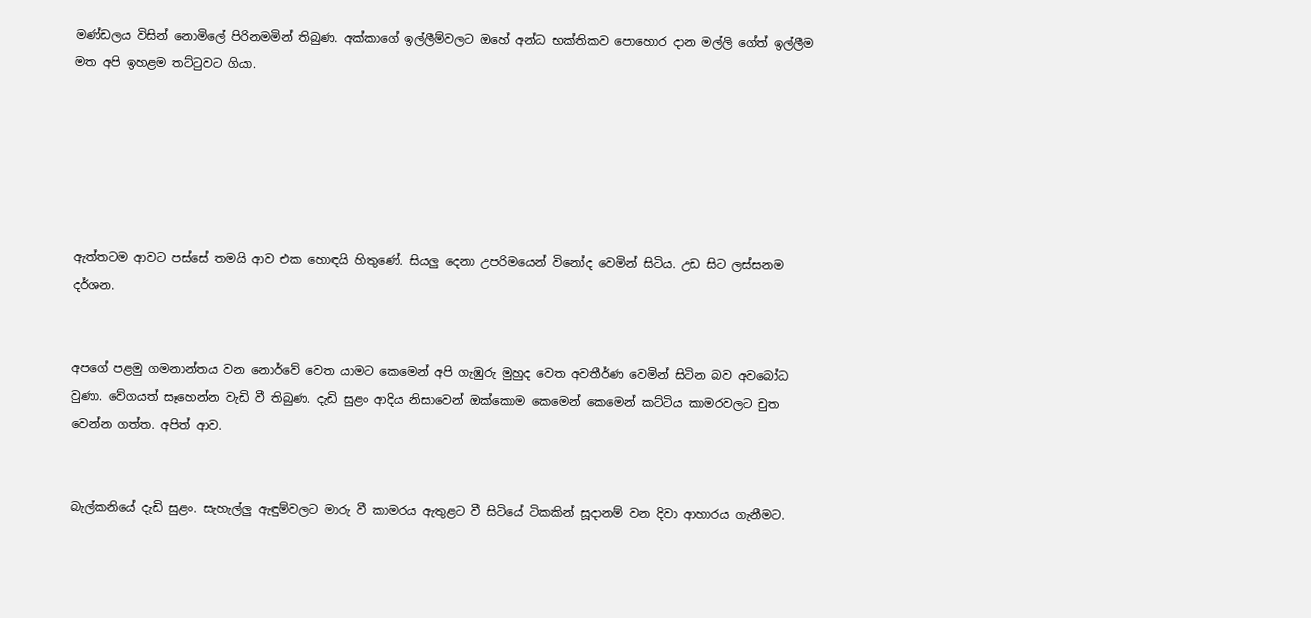මණ්ඩලය විසින් නොමිලේ පිරිනමමින් තිබුණ. අක්කාගේ ඉල්ලීම්වලට ඔහේ අන්ධ භක්තිකව පොහොර දාන මල්ලි ගේත් ඉල්ලීම මත අපි ඉහළම තට්ටුවට ගියා.






ඇත්තටම ආවට පස්සේ තමයි ආව එක හොඳයි හිතුණේ. සියලු දෙනා උපරිමයෙන් විනෝද වෙමින් සිටිය. උඩ සිට ලස්සනම දර්ශන.


අපගේ පළමු ගමනාන්තය වන නොර්වේ වෙත යාමට කෙමෙන් අපි ගැඹුරු මුහුද වෙත අවතීර්ණ වෙමින් සිටින බව අවබෝධ වුණා. වේගයත් සෑහෙන්න වැඩි වී තිබුණ. දැඩි සුළං ආදිය නිසාවෙන් ඔක්කොම කෙමෙන් කෙමෙන් කට්ටිය කාමරවලට චුත වෙන්න ගත්ත. අපිත් ආව.


බැල්කනියේ දැඩි සුළං. සැහැල්ලු ඇඳුම්වලට මාරු වී කාමරය ඇතුළට වී සිටියේ ටිකකින් සූදානම් වන දිවා ආහාරය ගැනීමට.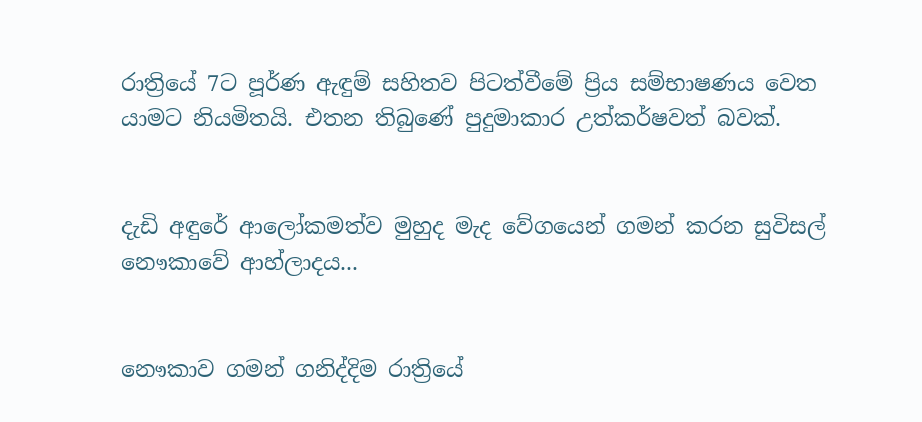රාත්‍රියේ 7ට පූර්ණ ඇඳුම් සහිතව පිටත්වීමේ ප්‍රිය සම්භාෂණය වෙත යාමට නියමිතයි. එතන තිබුණේ පුදුමාකාර උත්කර්ෂවත් බවක්.


දැඩි අඳුරේ ආලෝකමත්ව මුහුද මැද වේගයෙන් ගමන් කරන සුවිසල් නෞකාවේ ආහ්ලාදය...


නෞකාව ගමන් ගනිද්දිම රාත්‍රියේ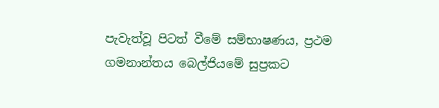පැවැත්වූ පිටත් වීමේ සම්භාෂණය, ප්‍රථම ගමනාන්තය බෙල්ජියමේ සුප්‍රකට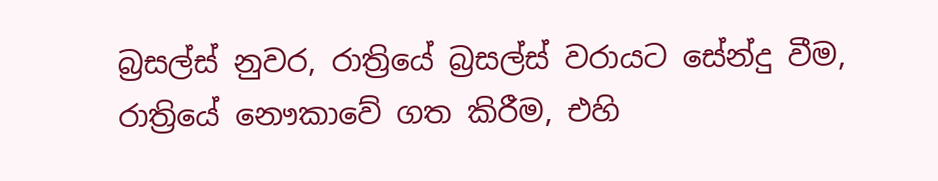බ්‍රසල්ස් නුවර, රාත්‍රියේ බ්‍රසල්ස් වරායට සේන්දු වීම, රාත්‍රියේ නෞකාවේ ගත කිරීම, එහි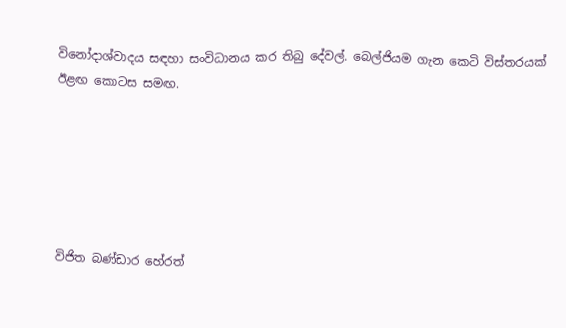විනෝදාශ්වාදය සඳහා සංවිධානය කර තිබු දේවල්. බෙල්ජියම ගැන කෙටි විස්තරයක් ඊළඟ කොටස සමඟ.






විජිත බණ්ඩාර හේරත්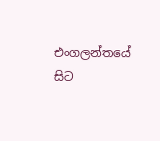එංගලන්තයේ සිට